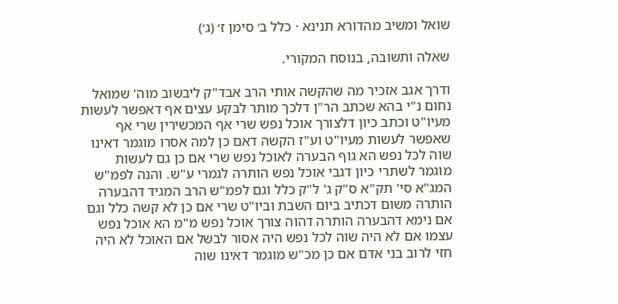שואל ומשיב מהדורא תנינא · כלל ב׳ סימן ז׳ (ג׳)

שאלה ותשובה, בנוסח המקורי.

ודרך אגב אזכיר מה שהקשה אותי הרב אבד"ק ליבשוב מוה' שמואל נחום נ"י בהא שכתב הר"ן דלכך מותר לבקע עצים אף דאפשר לעשות מעיו"ט וכתב כיון דלצורך אוכל נפש שרי אף המכשירין שרי אף שאפשר לעשות מעיו"ט וע"ז הקשה דאם כן למה אסרו מוגמר דאינו שוה לכל נפש הא גוף הבערה לאוכל נפש שרי אם כן גם לעשות מוגמר לשתרי כיון דגבי אוכל נפש הותרה לגמרי ע"ש. והנה לפמ"ש המג"א סי' תק"א ס"ק ג' ל"ק כלל וגם לפמ"ש הרב המגיד דהבערה הותרה משום דכתיב ביום השבת וביו"ט שרי אם כן לא קשה כלל וגם אם נימא דהבערה הותרה דהוה צורך אוכל נפש מ"מ הא אוכל נפש עצמו אם לא היה שוה לכל נפש היה אסור לבשל אם האוכל לא היה חזי לרוב בני אדם אם כן מכ"ש מוגמר דאינו שוה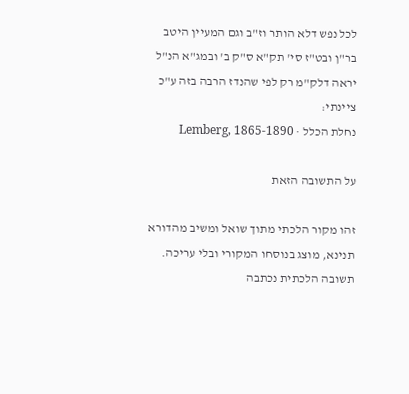לכל נפש דלא הותר וז"ב וגם המעיין היטב בר"ן ובט"ז סי' תק"א ס"ק ב' ובמג"א הנ"ל יראה דלק"מ רק לפי שהנדז הרבה בזה ע"כ ציינתי:
נחלת הכלל · Lemberg, 1865-1890

על התשובה הזאת

זהו מקור הלכתי מתוך שואל ומשיב מהדורא תנינא, מוצג בנוסחו המקורי ובלי עריכה. תשובה הלכתית נכתבה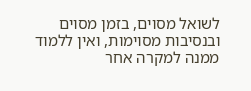לשואל מסוים, בזמן מסוים ובנסיבות מסוימות, ואין ללמוד ממנה למקרה אחר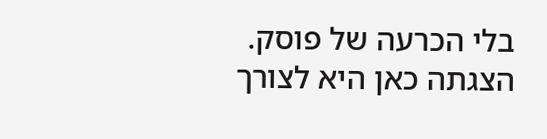בלי הכרעה של פוסק. הצגתה כאן היא לצורך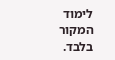לימוד המקור בלבד.